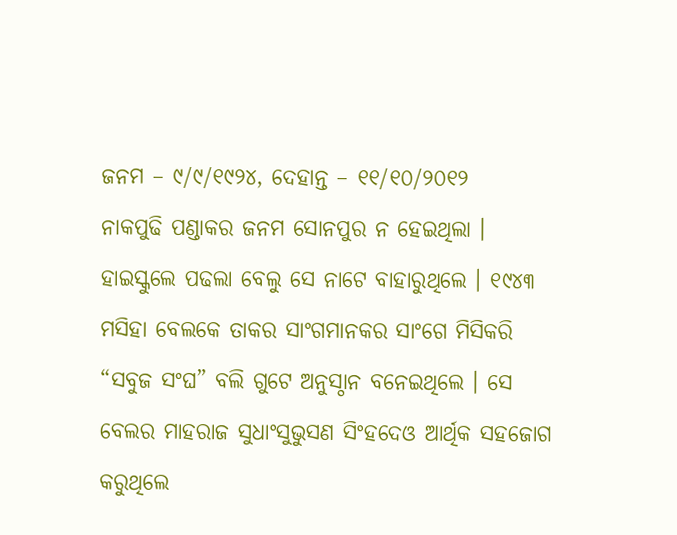ଜନମ – ୯/୯/୧୯୨୪, ଦେହାନ୍ତ – ୧୧/୧୦/୨୦୧୨
ନାକପୁଢି ପଣ୍ଡାକର ଜନମ ସୋନପୁର ନ ହେଇଥିଲା । ହାଇସ୍କୁଲେ ପଢଲା ବେଲୁ ସେ ନାଟେ ବାହାରୁଥିଲେ । ୧୯୪୩ ମସିହା ବେଲକେ ତାକର ସାଂଗମାନକର ସାଂଗେ ମିସିକରି “ସବୁଜ ସଂଘ” ବଲି ଗୁଟେ ଅନୁସ୍ଠାନ ବନେଇଥିଲେ । ସେ ବେଲର ମାହରାଜ ସୁଧାଂସୁଭୁସଣ ସିଂହଦେଓ ଆର୍ଥିକ ସହଜୋଗ କରୁଥିଲେ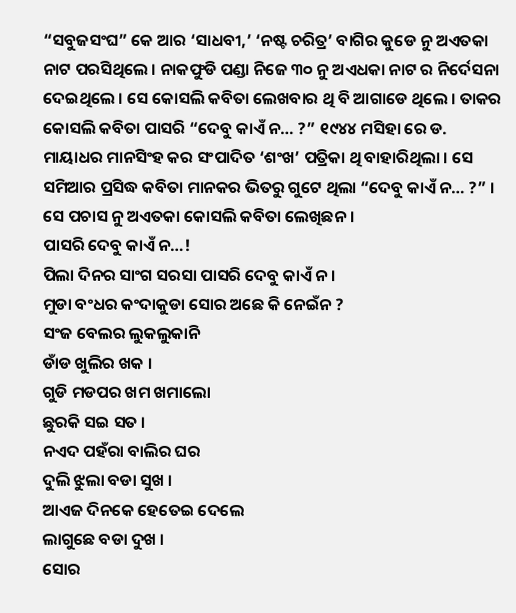“ସବୁଜସଂଘ” କେ ଆର ‘ସାଧବୀ,’ ‘ନଷ୍ଟ ଚରିତ୍ର’ ବାଗିର କୁଡେ ନୁ ଅଏତକା ନାଟ ପରସିଥିଲେ । ନାକଫୁଡି ପଣ୍ଡା ନିଜେ ୩୦ ନୁ ଅଏଧକା ନାଟ ର ନିର୍ଦେସନା ଦେଇଥିଲେ । ସେ କୋସଲି କବିତା ଲେଖବାର ଥି ବି ଆଗାଡେ ଥିଲେ । ତାକର କୋସଲି କବିତା ପାସରି “ଦେବୁ କାଏଁ ନ… ?” ୧୯୪୪ ମସିହା ରେ ଡ. ମାୟାଧର ମାନସିଂହ କର ସଂପାଦିତ ‘ଶଂଖ’ ପତ୍ରିକା ଥି ବାହାରିଥିଲା । ସେ ସମିଆର ପ୍ରସିଦ୍ଧ କବିତା ମାନକର ଭିତରୁ ଗୁଟେ ଥିଲା “ଦେବୁ କାଏଁ ନ… ?” । ସେ ପଚାସ ନୁ ଅଏତକା କୋସଲି କବିତା ଲେଖିଛନ ।
ପାସରି ଦେବୁ କାଏଁ ନ…!
ପିଲା ଦିନର ସାଂଗ ସରସା ପାସରି ଦେବୁ କାଏଁ ନ ।
ମୁଡା ବଂଧର କଂଦାକୁଡା ସୋର ଅଛେ କି ନେଇଁନ ?
ସଂଜ ବେଲର ଲୁକଲୁକାନି
ଡାଁଡ ଖୁଲିର ଖକ ।
ଗୁଡି ମଡପର ଖମ ଖମାଲୋ
ଛୁରକି ସଇ ସତ ।
ନଏଦ ପହଁରା ବାଲିର ଘର
ଦୁଲି ଝୁଲା ବଡା ସୁଖ ।
ଆଏଜ ଦିନକେ ହେତେଇ ଦେଲେ
ଲାଗୁଛେ ବଡା ଦୁଖ ।
ସୋର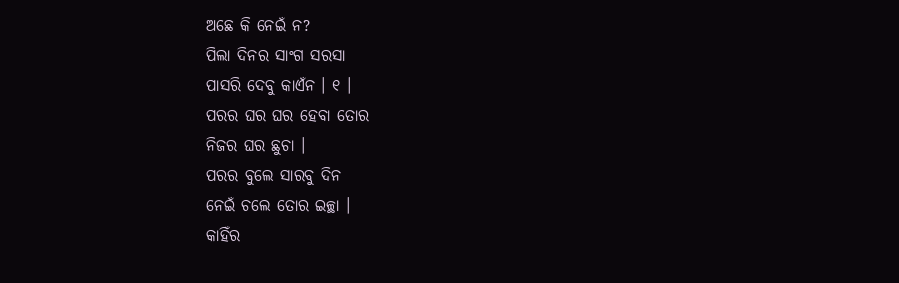ଅଛେ କି ନେଇଁ ନ?
ପିଲା ଦିନର ସାଂଗ ସରସା
ପାସରି ଦେବୁ କାଏଁନ । ୧ ।
ପରର ଘର ଘର ହେବା ତୋର
ନିଜର ଘର ଛୁଚା ।
ପରର ବୁଲେ ସାରବୁ ଦିନ
ନେଇଁ ଚଲେ ତୋର ଇଚ୍ଛା ।
କାହିଁର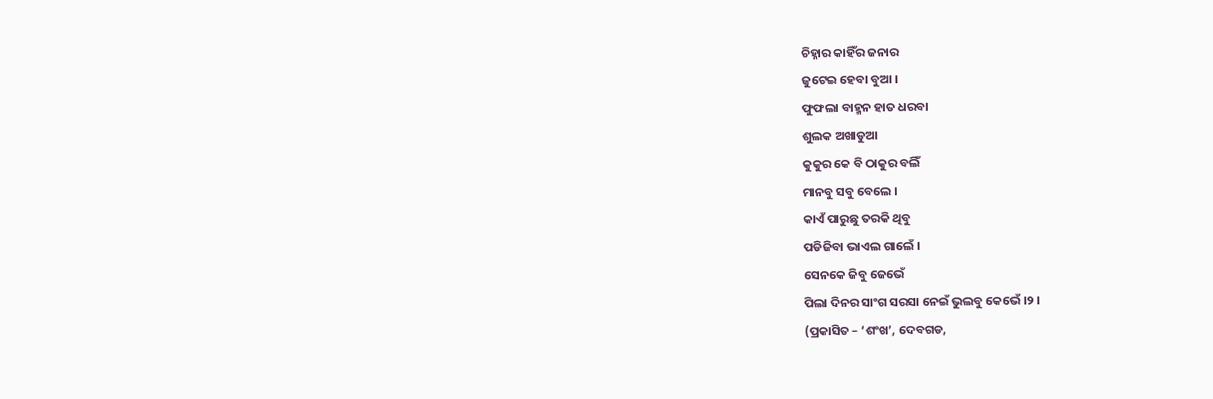ଚିହ୍ନାର କାହିଁର ଜନାର
ଜୁଟେଇ ହେବା ବୁଆ ।
ଫୁଫଲା ବାହ୍ମନ ହାତ ଧରବା
ଶୁଲକ ଅଖାଡୁଆ
କୁକୁର କେ ବି ଠାକୁର ବଲିଁ
ମାନବୁ ସବୁ ବେଲେ ।
କାଏଁ ପାରୁଛୁ ତରକି ଥିବୁ
ପଡିଜିବା ଭାଏଲ ଗାଲେଁ ।
ସେନକେ ଜିବୁ ଜେଭେଁ
ପିଲା ଦିନର ସାଂଗ ସରସା ନେଇଁ ଭୁଲବୁ କେଭେଁ ।୨ ।
(ପ୍ରକାସିତ – ‘ଶଂଖ’, ଦେବଗଡ,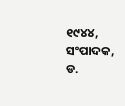୧୯୪୪, ସଂପାଦକ, ଡ.